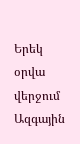Երեկ օրվա վերջում Ազգային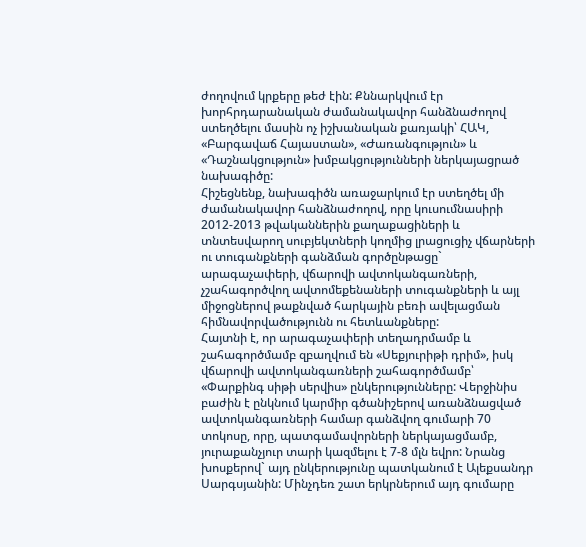ժողովում կրքերը թեժ էին: Քննարկվում էր խորհրդարանական ժամանակավոր հանձնաժողով ստեղծելու մասին ոչ իշխանական քառյակի՝ ՀԱԿ, «Բարգավաճ Հայաստան», «Ժառանգություն» և «Դաշնակցություն» խմբակցությունների ներկայացրած նախագիծը:
Հիշեցնենք, նախագիծն առաջարկում էր ստեղծել մի ժամանակավոր հանձնաժողով, որը կուսումնասիրի 2012-2013 թվականներին քաղաքացիների և տնտեսվարող սուբյեկտների կողմից լրացուցիչ վճարների ու տուգանքների գանձման գործընթացը` արագաչափերի, վճարովի ավտոկանգառների, չշահագործվող ավտոմեքենաների տուգանքների և այլ միջոցներով թաքնված հարկային բեռի ավելացման հիմնավորվածությունն ու հետևանքները:
Հայտնի է, որ արագաչափերի տեղադրմամբ և շահագործմամբ զբաղվում են «Սեքյուրիթի դրիմ», իսկ վճարովի ավտոկանգառների շահագործմամբ՝ «Փարքինգ սիթի սերվիս» ընկերությունները: Վերջինիս բաժին է ընկնում կարմիր գծանիշերով առանձնացված ավտոկանգառների համար գանձվող գումարի 70 տոկոսը, որը, պատգամավորների ներկայացմամբ, յուրաքանչյուր տարի կազմելու է 7-8 մլն եվրո: Նրանց խոսքերով` այդ ընկերությունը պատկանում է Ալեքսանդր Սարգսյանին: Մինչդեռ շատ երկրներում այդ գումարը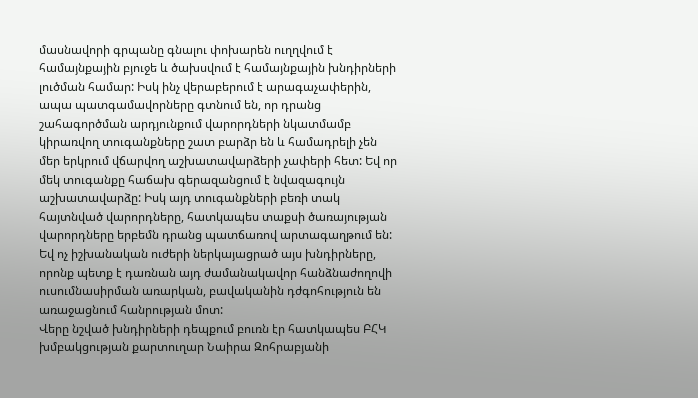մասնավորի գրպանը գնալու փոխարեն ուղղվում է համայնքային բյուջե և ծախսվում է համայնքային խնդիրների լուծման համար: Իսկ ինչ վերաբերում է արագաչափերին, ապա պատգամավորները գտնում են, որ դրանց շահագործման արդյունքում վարորդների նկատմամբ կիրառվող տուգանքները շատ բարձր են և համադրելի չեն մեր երկրում վճարվող աշխատավարձերի չափերի հետ: Եվ որ մեկ տուգանքը հաճախ գերազանցում է նվազագույն աշխատավարձը: Իսկ այդ տուգանքների բեռի տակ հայտնված վարորդները, հատկապես տաքսի ծառայության վարորդները երբեմն դրանց պատճառով արտագաղթում են: Եվ ոչ իշխանական ուժերի ներկայացրած այս խնդիրները, որոնք պետք է դառնան այդ ժամանակավոր հանձնաժողովի ուսումնասիրման առարկան, բավականին դժգոհություն են առաջացնում հանրության մոտ:
Վերը նշված խնդիրների դեպքում բուռն էր հատկապես ԲՀԿ խմբակցության քարտուղար Նաիրա Զոհրաբյանի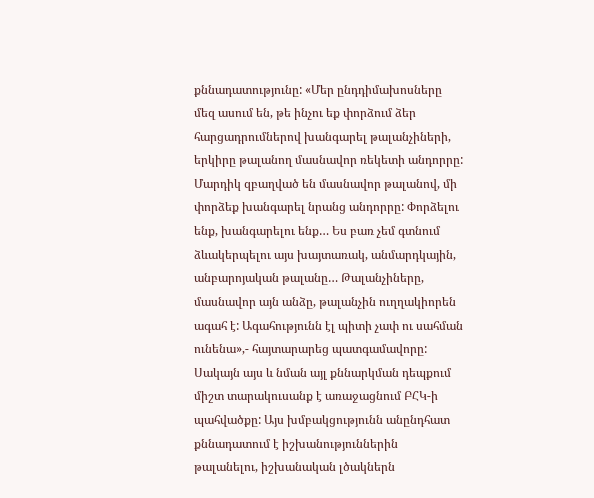քննադատությունը: «Մեր ընդդիմախոսները մեզ ասում են, թե ինչու եք փորձում ձեր հարցադրումներով խանգարել թալանչիների, երկիրը թալանող մասնավոր ռեկետի անդորրը: Մարդիկ զբաղված են մասնավոր թալանով, մի փորձեք խանգարել նրանց անդորրը: Փորձելու ենք, խանգարելու ենք… Ես բառ չեմ գտնում ձևակերպելու այս խայտառակ, անմարդկային, անբարոյական թալանը… Թալանչիները, մասնավոր այն անձը, թալանչին ուղղակիորեն ագահ է: Ագահությունն էլ պիտի չափ ու սահման ունենա»,- հայտարարեց պատգամավորը:
Սակայն այս և նման այլ քննարկման դեպքում միշտ տարակուսանք է առաջացնում ԲՀԿ-ի պահվածքը: Այս խմբակցությունն անընդհատ քննադատում է իշխանություններին թալանելու, իշխանական լծակներն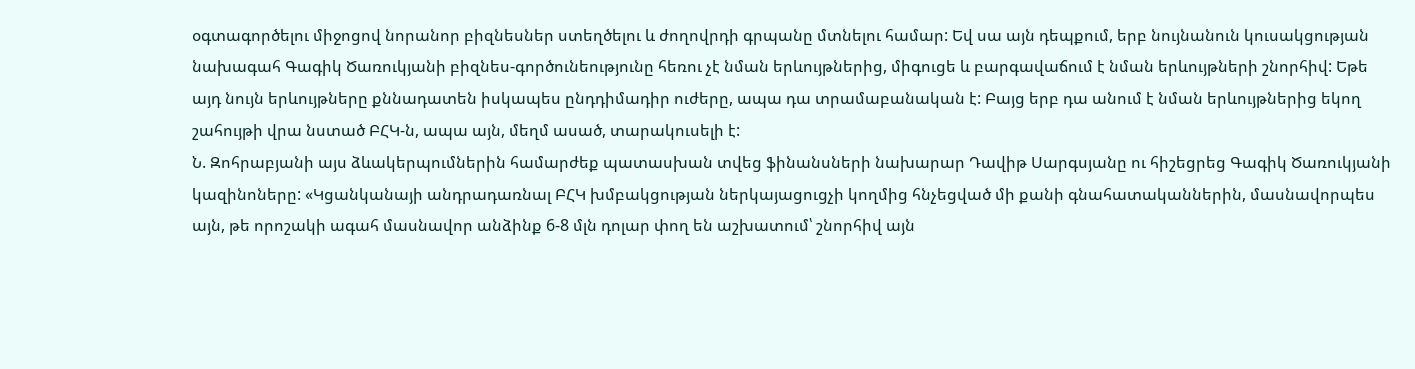օգտագործելու միջոցով նորանոր բիզնեսներ ստեղծելու և ժողովրդի գրպանը մտնելու համար: Եվ սա այն դեպքում, երբ նույնանուն կուսակցության նախագահ Գագիկ Ծառուկյանի բիզնես-գործունեությունը հեռու չէ նման երևույթներից, միգուցե և բարգավաճում է նման երևույթների շնորհիվ: Եթե այդ նույն երևույթները քննադատեն իսկապես ընդդիմադիր ուժերը, ապա դա տրամաբանական է: Բայց երբ դա անում է նման երևույթներից եկող շահույթի վրա նստած ԲՀԿ-ն, ապա այն, մեղմ ասած, տարակուսելի է:
Ն. Զոհրաբյանի այս ձևակերպումներին համարժեք պատասխան տվեց ֆինանսների նախարար Դավիթ Սարգսյանը ու հիշեցրեց Գագիկ Ծառուկյանի կազինոները: «Կցանկանայի անդրադառնալ ԲՀԿ խմբակցության ներկայացուցչի կողմից հնչեցված մի քանի գնահատականներին, մասնավորպես այն, թե որոշակի ագահ մասնավոր անձինք 6-8 մլն դոլար փող են աշխատում՝ շնորհիվ այն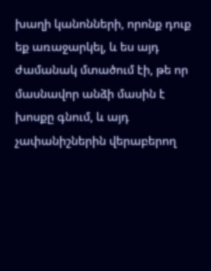խաղի կանոնների, որոնք դուք եք առաջարկել, և ես այդ ժամանակ մտածում էի, թե որ մասնավոր անձի մասին է խոսքը գնում, և այդ չափանիշներին վերաբերող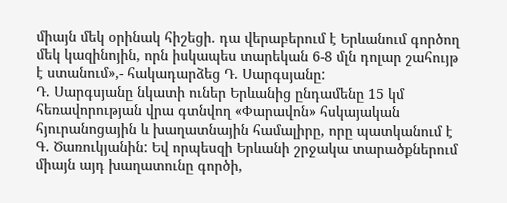միայն մեկ օրինակ հիշեցի. դա վերաբերում է Երևանում գործող մեկ կազինոյին, որն իսկապես տարեկան 6-8 մլն դոլար շահույթ է ստանում»,- հակադարձեց Դ. Սարգսյանը:
Դ. Սարգսյանը նկատի ուներ Երևանից ընդամենը 15 կմ հեռավորության վրա գտնվող «Փարավոն» հսկայական հյուրանոցային և խաղատնային համալիրը, որը պատկանում է Գ. Ծառուկյանին: Եվ որպեսզի Երևանի շրջակա տարածքներում միայն այդ խաղատունը գործի,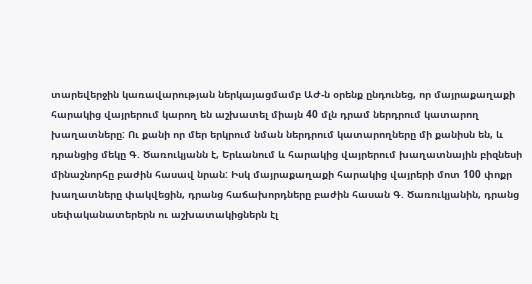տարեվերջին կառավարության ներկայացմամբ ԱԺ-ն օրենք ընդունեց, որ մայրաքաղաքի հարակից վայրերում կարող են աշխատել միայն 40 մլն դրամ ներդրում կատարող խաղատները: Ու քանի որ մեր երկրում նման ներդրում կատարողները մի քանիսն են, և դրանցից մեկը Գ. Ծառուկյանն է, Երևանում և հարակից վայրերում խաղատնային բիզնեսի մինաշնորհը բաժին հասավ նրան: Իսկ մայրաքաղաքի հարակից վայրերի մոտ 100 փոքր խաղատները փակվեցին, դրանց հաճախորդները բաժին հասան Գ. Ծառուկյանին, դրանց սեփականատերերն ու աշխատակիցներն էլ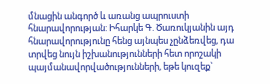մնացին անգործ և առանց ապրուստի հնարավորության: Իհարկե Գ. Ծառուկյանին այդ հնարավորությունը հենց այնպես չընձեռվեց, դա տրվեց նույն իշխանությունների հետ որոշակի պայմանավորվածությունների, եթե կուզեք`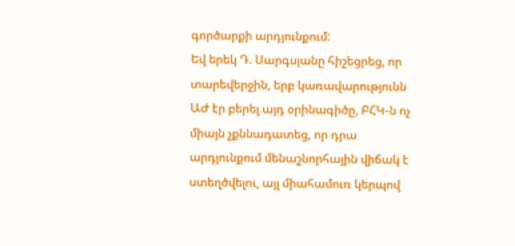գործարքի արդյունքում:
Եվ երեկ Դ. Սարգսյանը հիշեցրեց, որ տարեվերջին, երբ կառավարությունն ԱԺ էր բերել այդ օրինագիծը, ԲՀԿ-ն ոչ միայն չքննադատեց, որ դրա արդյունքում մենաշնորհային վիճակ է ստեղծվելու, այլ միահամուռ կերպով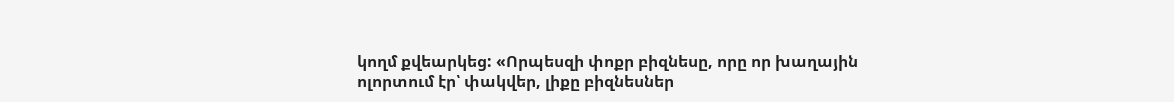կողմ քվեարկեց: «Որպեսզի փոքր բիզնեսը, որը որ խաղային ոլորտում էր՝ փակվեր, լիքը բիզնեսներ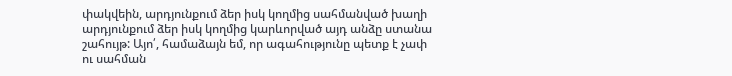փակվեին, արդյունքում ձեր իսկ կողմից սահմանված խաղի արդյունքում ձեր իսկ կողմից կարևորված այդ անձը ստանա շահույթ: Այո՛, համաձայն եմ, որ ագահությունը պետք է չափ ու սահման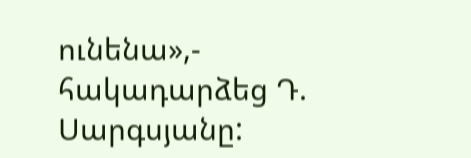ունենա»,- հակադարձեց Դ. Սարգսյանը: